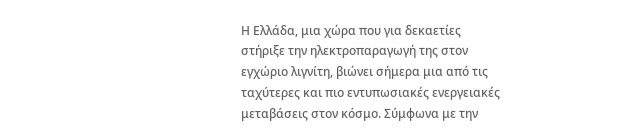Η Ελλάδα, μια χώρα που για δεκαετίες στήριξε την ηλεκτροπαραγωγή της στον εγχώριο λιγνίτη, βιώνει σήμερα μια από τις ταχύτερες και πιο εντυπωσιακές ενεργειακές μεταβάσεις στον κόσμο. Σύμφωνα με την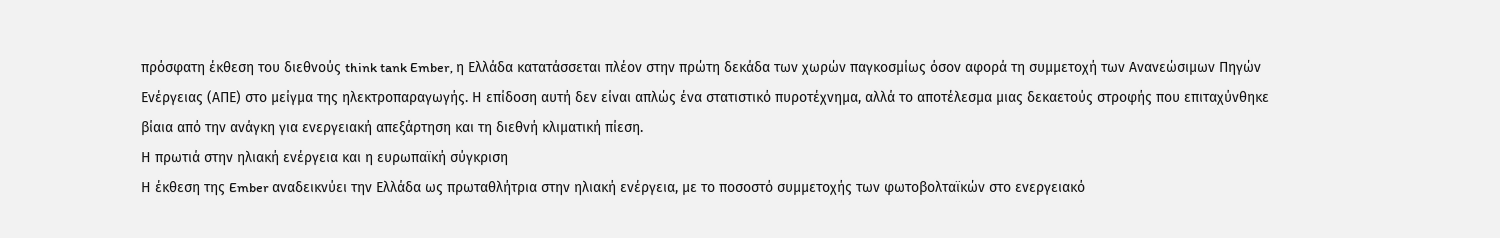πρόσφατη έκθεση του διεθνούς think tank Ember, η Ελλάδα κατατάσσεται πλέον στην πρώτη δεκάδα των χωρών παγκοσμίως όσον αφορά τη συμμετοχή των Ανανεώσιμων Πηγών Ενέργειας (ΑΠΕ) στο μείγμα της ηλεκτροπαραγωγής. Η επίδοση αυτή δεν είναι απλώς ένα στατιστικό πυροτέχνημα, αλλά το αποτέλεσμα μιας δεκαετούς στροφής που επιταχύνθηκε βίαια από την ανάγκη για ενεργειακή απεξάρτηση και τη διεθνή κλιματική πίεση.
Η πρωτιά στην ηλιακή ενέργεια και η ευρωπαϊκή σύγκριση
Η έκθεση της Ember αναδεικνύει την Ελλάδα ως πρωταθλήτρια στην ηλιακή ενέργεια, με το ποσοστό συμμετοχής των φωτοβολταϊκών στο ενεργειακό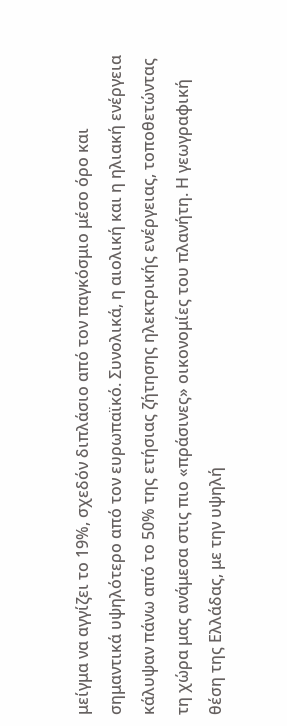μείγμα να αγγίζει το 19%, σχεδόν διπλάσιο από τον παγκόσμιο μέσο όρο και σημαντικά υψηλότερο από τον ευρωπαϊκό. Συνολικά, η αιολική και η ηλιακή ενέργεια κάλυψαν πάνω από το 50% της ετήσιας ζήτησης ηλεκτρικής ενέργειας, τοποθετώντας τη χώρα μας ανάμεσα στις πιο «πράσινες» οικονομίες του πλανήτη. Η γεωγραφική θέση της Ελλάδας, με την υψηλή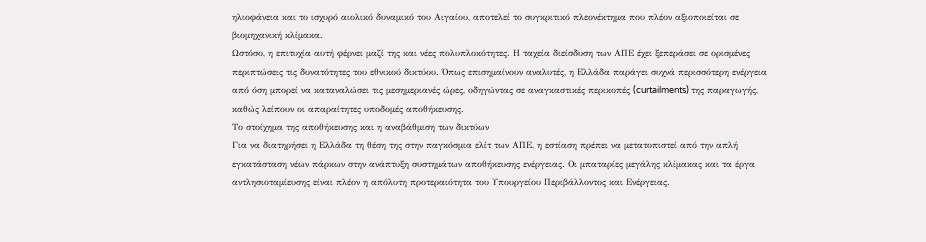ηλιοφάνεια και το ισχυρό αιολικό δυναμικό του Αιγαίου, αποτελεί το συγκριτικό πλεονέκτημα που πλέον αξιοποιείται σε βιομηχανική κλίμακα.
Ωστόσο, η επιτυχία αυτή φέρνει μαζί της και νέες πολυπλοκότητες. Η ταχεία διείσδυση των ΑΠΕ έχει ξεπεράσει σε ορισμένες περιπτώσεις τις δυνατότητες του εθνικού δικτύου. Όπως επισημαίνουν αναλυτές, η Ελλάδα παράγει συχνά περισσότερη ενέργεια από όση μπορεί να καταναλώσει τις μεσημεριανές ώρες, οδηγώντας σε αναγκαστικές περικοπές (curtailments) της παραγωγής, καθώς λείπουν οι απαραίτητες υποδομές αποθήκευσης.
Το στοίχημα της αποθήκευσης και η αναβάθμιση των δικτύων
Για να διατηρήσει η Ελλάδα τη θέση της στην παγκόσμια ελίτ των ΑΠΕ, η εστίαση πρέπει να μετατοπιστεί από την απλή εγκατάσταση νέων πάρκων στην ανάπτυξη συστημάτων αποθήκευσης ενέργειας. Οι μπαταρίες μεγάλης κλίμακας και τα έργα αντλησιοταμίευσης είναι πλέον η απόλυτη προτεραιότητα του Υπουργείου Περιβάλλοντος και Ενέργειας.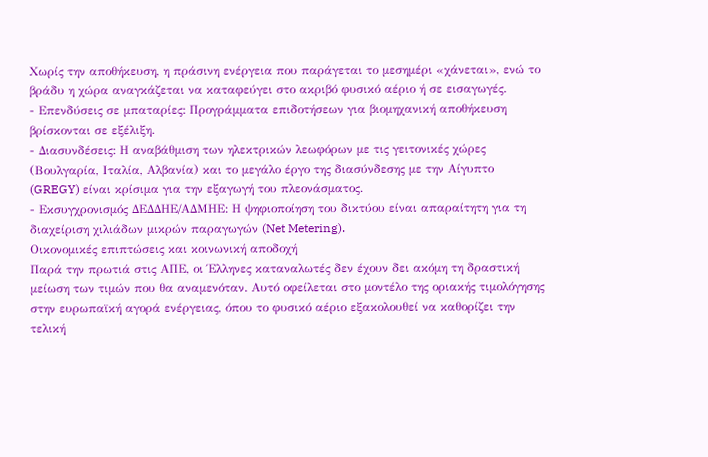Χωρίς την αποθήκευση, η πράσινη ενέργεια που παράγεται το μεσημέρι «χάνεται», ενώ το βράδυ η χώρα αναγκάζεται να καταφεύγει στο ακριβό φυσικό αέριο ή σε εισαγωγές.
- Επενδύσεις σε μπαταρίες: Προγράμματα επιδοτήσεων για βιομηχανική αποθήκευση βρίσκονται σε εξέλιξη.
- Διασυνδέσεις: Η αναβάθμιση των ηλεκτρικών λεωφόρων με τις γειτονικές χώρες (Βουλγαρία, Ιταλία, Αλβανία) και το μεγάλο έργο της διασύνδεσης με την Αίγυπτο (GREGY) είναι κρίσιμα για την εξαγωγή του πλεονάσματος.
- Εκσυγχρονισμός ΔΕΔΔΗΕ/ΑΔΜΗΕ: Η ψηφιοποίηση του δικτύου είναι απαραίτητη για τη διαχείριση χιλιάδων μικρών παραγωγών (Net Metering).
Οικονομικές επιπτώσεις και κοινωνική αποδοχή
Παρά την πρωτιά στις ΑΠΕ, οι Έλληνες καταναλωτές δεν έχουν δει ακόμη τη δραστική μείωση των τιμών που θα αναμενόταν. Αυτό οφείλεται στο μοντέλο της οριακής τιμολόγησης στην ευρωπαϊκή αγορά ενέργειας, όπου το φυσικό αέριο εξακολουθεί να καθορίζει την τελική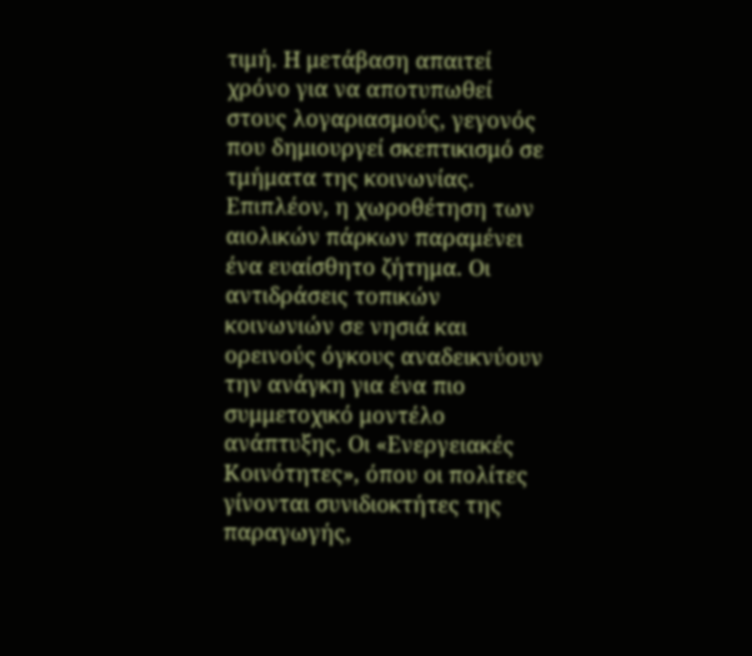τιμή. Η μετάβαση απαιτεί χρόνο για να αποτυπωθεί στους λογαριασμούς, γεγονός που δημιουργεί σκεπτικισμό σε τμήματα της κοινωνίας.
Επιπλέον, η χωροθέτηση των αιολικών πάρκων παραμένει ένα ευαίσθητο ζήτημα. Οι αντιδράσεις τοπικών κοινωνιών σε νησιά και ορεινούς όγκους αναδεικνύουν την ανάγκη για ένα πιο συμμετοχικό μοντέλο ανάπτυξης. Οι «Ενεργειακές Κοινότητες», όπου οι πολίτες γίνονται συνιδιοκτήτες της παραγωγής,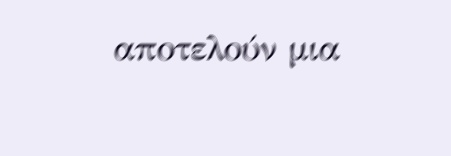αποτελούν μια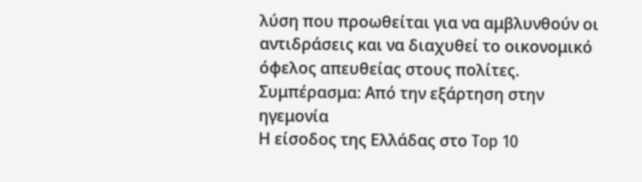λύση που προωθείται για να αμβλυνθούν οι αντιδράσεις και να διαχυθεί το οικονομικό όφελος απευθείας στους πολίτες.
Συμπέρασμα: Από την εξάρτηση στην ηγεμονία
Η είσοδος της Ελλάδας στο Top 10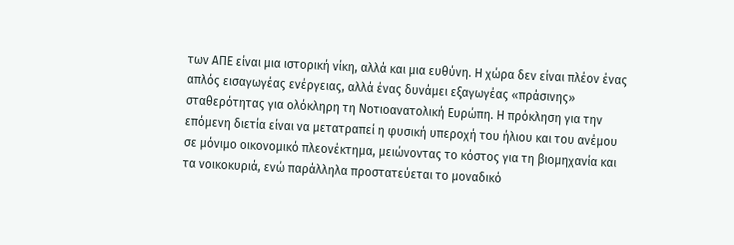των ΑΠΕ είναι μια ιστορική νίκη, αλλά και μια ευθύνη. Η χώρα δεν είναι πλέον ένας απλός εισαγωγέας ενέργειας, αλλά ένας δυνάμει εξαγωγέας «πράσινης» σταθερότητας για ολόκληρη τη Νοτιοανατολική Ευρώπη. Η πρόκληση για την επόμενη διετία είναι να μετατραπεί η φυσική υπεροχή του ήλιου και του ανέμου σε μόνιμο οικονομικό πλεονέκτημα, μειώνοντας το κόστος για τη βιομηχανία και τα νοικοκυριά, ενώ παράλληλα προστατεύεται το μοναδικό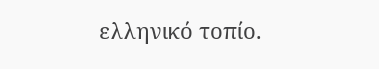ελληνικό τοπίο.